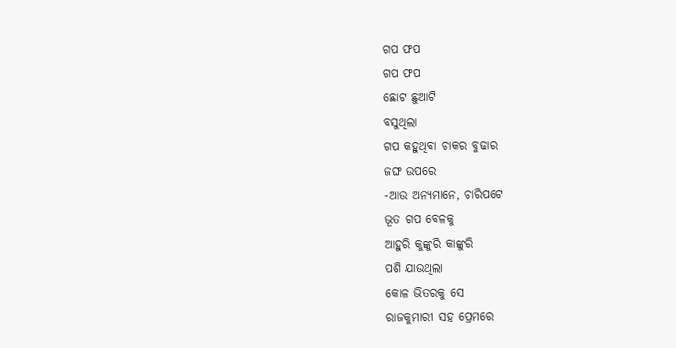ଗପ ଫପ
ଗପ ଫପ
ଛୋଟ ଛୁଆଟି
ବସୁଥିଲା
ଗପ କହୁଥିବା ଚାକର ବୁଢାର
ଜଙ୍ଘ ଉପରେ
-ଆଉ ଅନ୍ୟମାନେ, ଚାରିପଟେ
ଭୂତ ଗପ ବେଳକୁ
ଆହୁରି କୁଙ୍କୁରି କାଙ୍କୁରି
ପଶି ଯାଉଥିଲା
କୋଳ ଭିତରକୁ ସେ
ରାଜକୁମାରୀ ସହ ପ୍ରେମରେ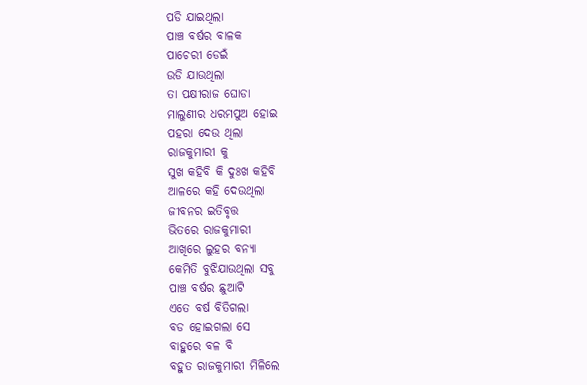ପଡି ଯାଇଥିଲା
ପାଞ୍ଚ ବର୍ଷର ବାଳକ
ପାଚେରୀ ଡେଇଁ
ଉଡି ଯାଉଥିଲା
ତା ପକ୍ଷୀରାଜ ଘୋଡା
ମାଲୁଣୀର ଧରମପୁଅ ହୋଇ
ପହରା ଦେଉ ଥିଲା
ରାଜକୁମାରୀ କୁ
ସୁଖ କହିବି କି ଦୁଃଖ କହିବି
ଆଳରେ କହି ଦେଉଥିଲା
ଜୀବନର ଇତିବୃତ୍ତ
ଭିତରେ ରାଜକୁମାରୀ
ଆଖିରେ ଲୁହର ବନ୍ୟା
କେମିତି ବୁଝିଯାଉଥିଲା ସବୁ
ପାଞ୍ଚ ବର୍ଷର ଛୁଆଟି
ଏତେ ବର୍ଷ ବିତିଗଲା
ବଡ ହୋଇଗଲା ସେ
ବାହୁରେ ବଳ ବି
ବହୁତ ରାଜକୁମାରୀ ମିଳିଲେ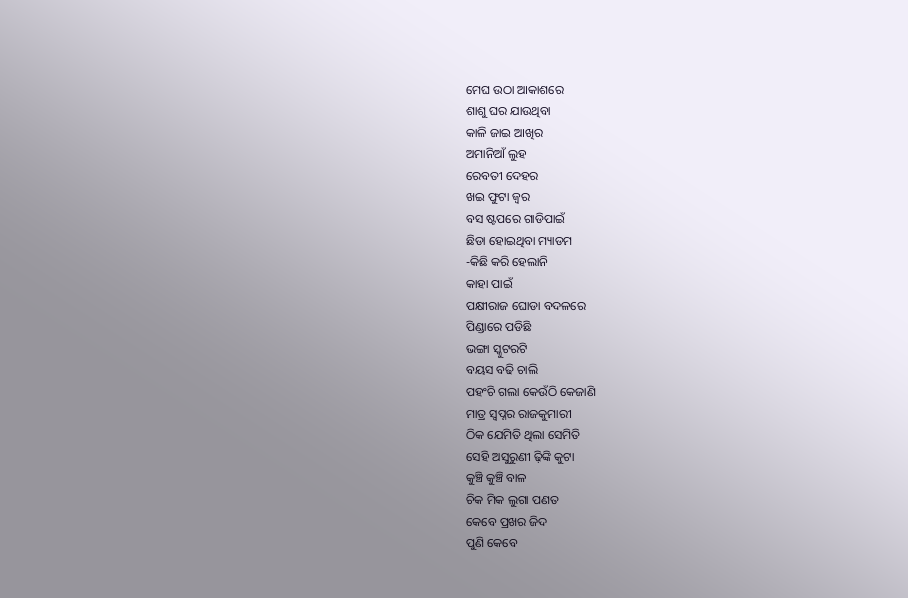ମେଘ ଉଠା ଆକାଶରେ
ଶାଶୁ ଘର ଯାଉଥିବା
କାଳି ଜାଇ ଆଖିର
ଅମାନିଆଁ ଲୁହ
ରେବତୀ ଦେହର
ଖଇ ଫୁଟା ଜ୍ୱର
ବସ ଷ୍ଟପରେ ଗାଡିପାଇଁ
ଛିଡା ହୋଇଥିବା ମ୍ୟାଡମ
-କିଛି କରି ହେଲାନି
କାହା ପାଇଁ
ପକ୍ଷୀରାଜ ଘୋଡା ବଦଳରେ
ପିଣ୍ଡାରେ ପଡିଛି
ଭଙ୍ଗା ସ୍କୁଟରଟି
ବୟସ ବଢି ଚାଲି
ପହଂଚି ଗଲା କେଉଁଠି କେଜାଣି
ମାତ୍ର ସ୍ୱପ୍ନର ରାଜକୁମାରୀ
ଠିକ ଯେମିତି ଥିଲା ସେମିତି
ସେହି ଅସୁରୁଣୀ ଢ଼ିଙ୍କି କୁଟା
କୁଞ୍ଚି କୁଞ୍ଚି ବାଳ
ଚିକ ମିକ ଲୁଗା ପଣତ
କେବେ ପ୍ରଖର ଜିଦ
ପୁଣି କେବେ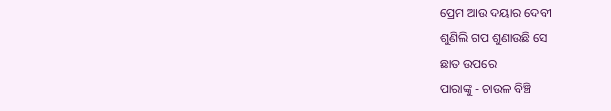ପ୍ରେମ ଆଉ ଦୟାର ଦେବୀ
ଶୁଣିଲି ଗପ ଶୁଣାଉଛି ସେ
ଛାତ ଉପରେ
ପାରାଙ୍କୁ - ଚାଉଳ ବିଞ୍ଚି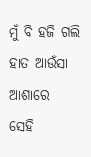ମୁଁ ବି ହଜି ଗଲି
ହାତ ଆଉଁସା ଆଶାରେ
ସେହି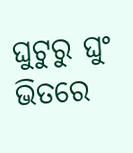ଘୁଟୁରୁ ଘୁଂ ଭିତରେ